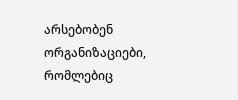არსებობენ ორგანიზაციები, რომლებიც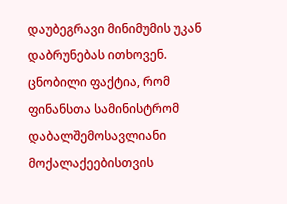დაუბეგრავი მინიმუმის უკან დაბრუნებას ითხოვენ.
ცნობილი ფაქტია, რომ ფინანსთა სამინისტრომ დაბალშემოსავლიანი მოქალაქეებისთვის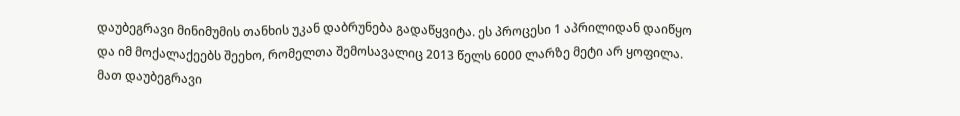დაუბეგრავი მინიმუმის თანხის უკან დაბრუნება გადაწყვიტა. ეს პროცესი 1 აპრილიდან დაიწყო და იმ მოქალაქეებს შეეხო, რომელთა შემოსავალიც 2013 წელს 6000 ლარზე მეტი არ ყოფილა. მათ დაუბეგრავი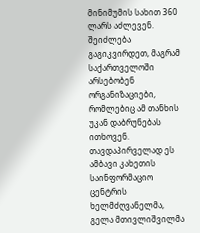მინიმუმის სახით 360 ლარს აძლევენ. შეიძლება გაგიკვირდეთ, მაგრამ საქართველოში არსებობენ ორგანიზაციები, რომლებიც ამ თანხის უკან დაბრუნებას ითხოვენ.
თავდაპირველად ეს ამბავი კახეთის საინფორმაციო ცენტრის ხელმძღვანელმა, გელა მთივლიშვილმა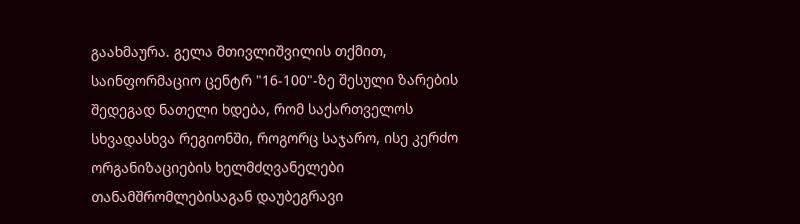გაახმაურა. გელა მთივლიშვილის თქმით, საინფორმაციო ცენტრ "16-100"-ზე შესული ზარების შედეგად ნათელი ხდება, რომ საქართველოს სხვადასხვა რეგიონში, როგორც საჯარო, ისე კერძო ორგანიზაციების ხელმძღვანელები თანამშრომლებისაგან დაუბეგრავი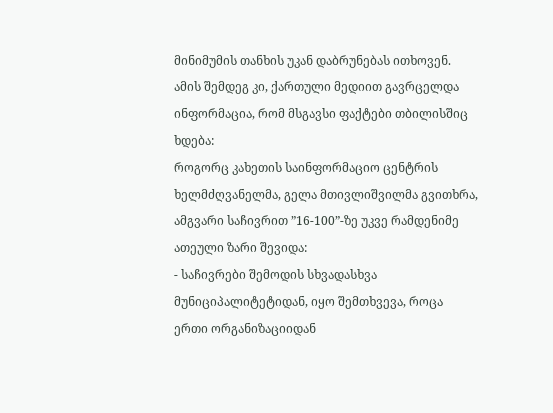მინიმუმის თანხის უკან დაბრუნებას ითხოვენ. ამის შემდეგ კი, ქართული მედიით გავრცელდა ინფორმაცია, რომ მსგავსი ფაქტები თბილისშიც ხდება:
როგორც კახეთის საინფორმაციო ცენტრის ხელმძღვანელმა, გელა მთივლიშვილმა გვითხრა, ამგვარი საჩივრით ”16-100”-ზე უკვე რამდენიმე ათეული ზარი შევიდა:
- საჩივრები შემოდის სხვადასხვა მუნიციპალიტეტიდან, იყო შემთხვევა, როცა ერთი ორგანიზაციიდან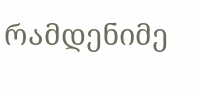რამდენიმე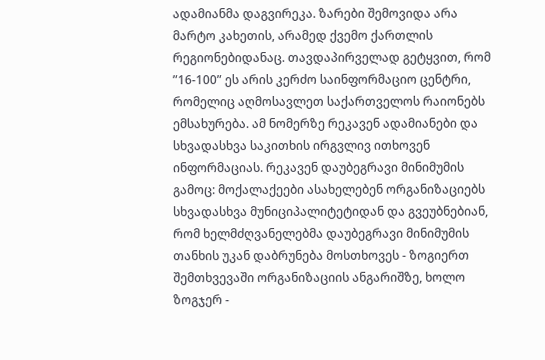ადამიანმა დაგვირეკა. ზარები შემოვიდა არა მარტო კახეთის, არამედ ქვემო ქართლის რეგიონებიდანაც. თავდაპირველად გეტყვით, რომ ”16-100” ეს არის კერძო საინფორმაციო ცენტრი, რომელიც აღმოსავლეთ საქართველოს რაიონებს ემსახურება. ამ ნომერზე რეკავენ ადამიანები და სხვადასხვა საკითხის ირგვლივ ითხოვენ ინფორმაციას. რეკავენ დაუბეგრავი მინიმუმის გამოც: მოქალაქეები ასახელებენ ორგანიზაციებს სხვადასხვა მუნიციპალიტეტიდან და გვეუბნებიან, რომ ხელმძღვანელებმა დაუბეგრავი მინიმუმის თანხის უკან დაბრუნება მოსთხოვეს - ზოგიერთ შემთხვევაში ორგანიზაციის ანგარიშზე, ხოლო ზოგჯერ -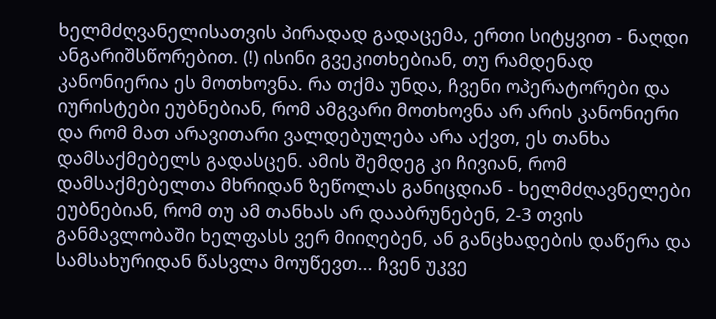ხელმძღვანელისათვის პირადად გადაცემა, ერთი სიტყვით - ნაღდი ანგარიშსწორებით. (!) ისინი გვეკითხებიან, თუ რამდენად კანონიერია ეს მოთხოვნა. რა თქმა უნდა, ჩვენი ოპერატორები და იურისტები ეუბნებიან, რომ ამგვარი მოთხოვნა არ არის კანონიერი და რომ მათ არავითარი ვალდებულება არა აქვთ, ეს თანხა დამსაქმებელს გადასცენ. ამის შემდეგ კი ჩივიან, რომ დამსაქმებელთა მხრიდან ზეწოლას განიცდიან - ხელმძღავნელები ეუბნებიან, რომ თუ ამ თანხას არ დააბრუნებენ, 2-3 თვის განმავლობაში ხელფასს ვერ მიიღებენ, ან განცხადების დაწერა და სამსახურიდან წასვლა მოუწევთ... ჩვენ უკვე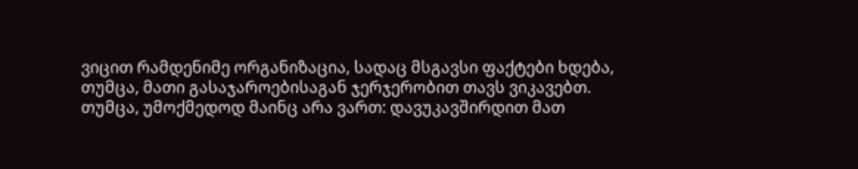ვიცით რამდენიმე ორგანიზაცია, სადაც მსგავსი ფაქტები ხდება, თუმცა, მათი გასაჯაროებისაგან ჯერჯერობით თავს ვიკავებთ. თუმცა, უმოქმედოდ მაინც არა ვართ: დავუკავშირდით მათ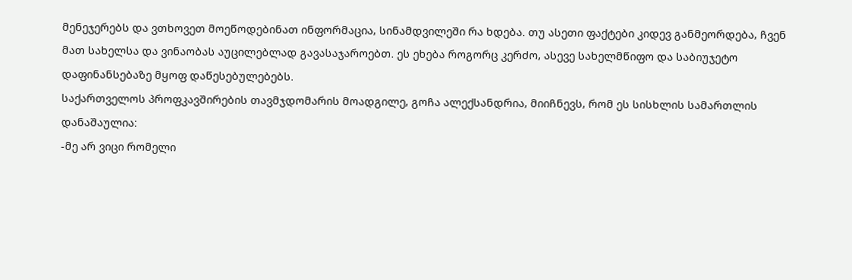მენეჯერებს და ვთხოვეთ მოეწოდებინათ ინფორმაცია, სინამდვილეში რა ხდება. თუ ასეთი ფაქტები კიდევ განმეორდება, ჩვენ მათ სახელსა და ვინაობას აუცილებლად გავასაჯაროებთ. ეს ეხება როგორც კერძო, ასევე სახელმწიფო და საბიუჯეტო დაფინანსებაზე მყოფ დაწესებულებებს.
საქართველოს პროფკავშირების თავმჯდომარის მოადგილე, გოჩა ალექსანდრია, მიიჩნევს, რომ ეს სისხლის სამართლის დანაშაულია:
-მე არ ვიცი რომელი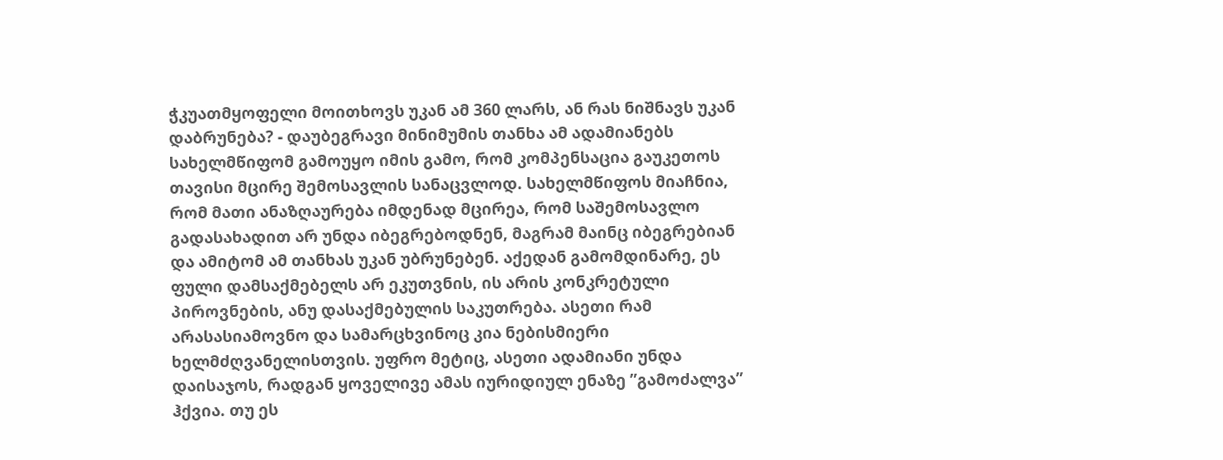ჭკუათმყოფელი მოითხოვს უკან ამ 360 ლარს, ან რას ნიშნავს უკან დაბრუნება? - დაუბეგრავი მინიმუმის თანხა ამ ადამიანებს სახელმწიფომ გამოუყო იმის გამო, რომ კომპენსაცია გაუკეთოს თავისი მცირე შემოსავლის სანაცვლოდ. სახელმწიფოს მიაჩნია, რომ მათი ანაზღაურება იმდენად მცირეა, რომ საშემოსავლო გადასახადით არ უნდა იბეგრებოდნენ, მაგრამ მაინც იბეგრებიან და ამიტომ ამ თანხას უკან უბრუნებენ. აქედან გამომდინარე, ეს ფული დამსაქმებელს არ ეკუთვნის, ის არის კონკრეტული პიროვნების, ანუ დასაქმებულის საკუთრება. ასეთი რამ არასასიამოვნო და სამარცხვინოც კია ნებისმიერი ხელმძღვანელისთვის. უფრო მეტიც, ასეთი ადამიანი უნდა დაისაჯოს, რადგან ყოველივე ამას იურიდიულ ენაზე ”გამოძალვა” ჰქვია. თუ ეს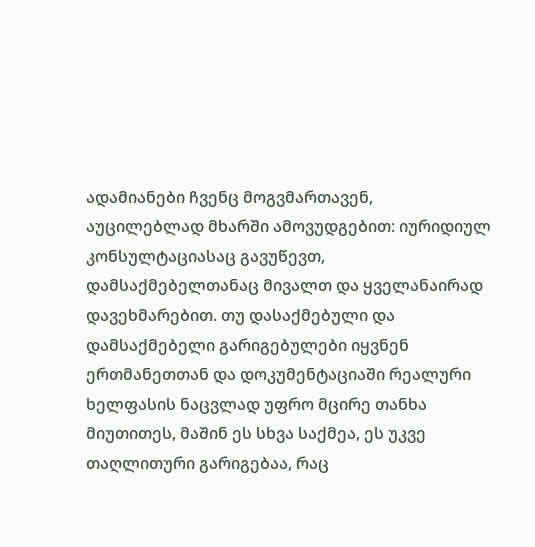ადამიანები ჩვენც მოგვმართავენ, აუცილებლად მხარში ამოვუდგებით: იურიდიულ კონსულტაციასაც გავუწევთ, დამსაქმებელთანაც მივალთ და ყველანაირად დავეხმარებით. თუ დასაქმებული და დამსაქმებელი გარიგებულები იყვნენ ერთმანეთთან და დოკუმენტაციაში რეალური ხელფასის ნაცვლად უფრო მცირე თანხა მიუთითეს, მაშინ ეს სხვა საქმეა, ეს უკვე თაღლითური გარიგებაა, რაც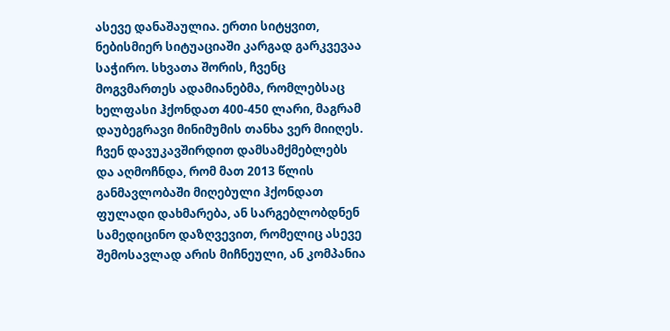ასევე დანაშაულია. ერთი სიტყვით, ნებისმიერ სიტუაციაში კარგად გარკვევაა საჭირო. სხვათა შორის, ჩვენც მოგვმართეს ადამიანებმა, რომლებსაც ხელფასი ჰქონდათ 400-450 ლარი, მაგრამ დაუბეგრავი მინიმუმის თანხა ვერ მიიღეს. ჩვენ დავუკავშირდით დამსამქმებლებს და აღმოჩნდა, რომ მათ 2013 წლის განმავლობაში მიღებული ჰქონდათ ფულადი დახმარება, ან სარგებლობდნენ სამედიცინო დაზღვევით, რომელიც ასევე შემოსავლად არის მიჩნეული, ან კომპანია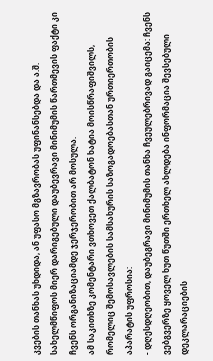კვების თანხას უხდიდა, ან უფასო მგზავრობას უფინანსებდა და ა.შ. სახელმწიფოს მიერ დარიგებული დაუბევრავი მინიმუმის წართმევის ფაქტი კი ჩვენს ორგანიზაციამდე ჯერჯერობით არ მოსულა.
ამ საკითხზე კომენტარი ვთხოვეთ ქალბატონ ხატია მოისწრაფიშვილს, რომელიც შემოსავლების სამსახურის საზოგადოებასთან ურთიერთობის აპარატის უფროსია:
- დღესდღეობით, დაუბეგრავი მინიმუმის თანხა ჩვეულებრივად გაიცემა: ჩვენს ვებგვერზე ყოველ ხუთ წუთში ერთხელ ახლდება ინფორმაცია შევსებული დეკლარაციების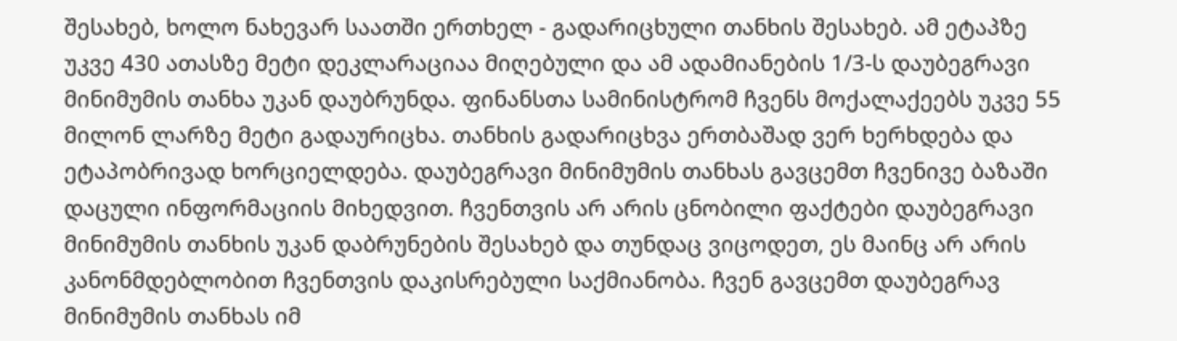შესახებ, ხოლო ნახევარ საათში ერთხელ - გადარიცხული თანხის შესახებ. ამ ეტაპზე უკვე 430 ათასზე მეტი დეკლარაციაა მიღებული და ამ ადამიანების 1/3-ს დაუბეგრავი მინიმუმის თანხა უკან დაუბრუნდა. ფინანსთა სამინისტრომ ჩვენს მოქალაქეებს უკვე 55 მილონ ლარზე მეტი გადაურიცხა. თანხის გადარიცხვა ერთბაშად ვერ ხერხდება და ეტაპობრივად ხორციელდება. დაუბეგრავი მინიმუმის თანხას გავცემთ ჩვენივე ბაზაში დაცული ინფორმაციის მიხედვით. ჩვენთვის არ არის ცნობილი ფაქტები დაუბეგრავი მინიმუმის თანხის უკან დაბრუნების შესახებ და თუნდაც ვიცოდეთ, ეს მაინც არ არის კანონმდებლობით ჩვენთვის დაკისრებული საქმიანობა. ჩვენ გავცემთ დაუბეგრავ მინიმუმის თანხას იმ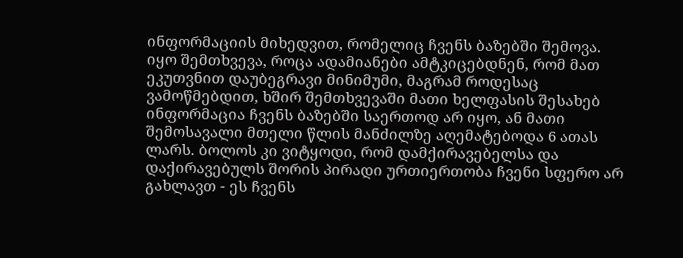ინფორმაციის მიხედვით, რომელიც ჩვენს ბაზებში შემოვა. იყო შემთხვევა, როცა ადამიანები ამტკიცებდნენ, რომ მათ ეკუთვნით დაუბეგრავი მინიმუმი, მაგრამ როდესაც ვამოწმებდით, ხშირ შემთხვევაში მათი ხელფასის შესახებ ინფორმაცია ჩვენს ბაზებში საერთოდ არ იყო, ან მათი შემოსავალი მთელი წლის მანძილზე აღემატებოდა 6 ათას ლარს. ბოლოს კი ვიტყოდი, რომ დამქირავებელსა და დაქირავებულს შორის პირადი ურთიერთობა ჩვენი სფერო არ გახლავთ - ეს ჩვენს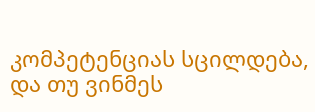კომპეტენციას სცილდება, და თუ ვინმეს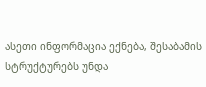ასეთი ინფორმაცია ექნება, შესაბამის სტრუქტურებს უნდა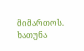მიმართოს.
ხათუნა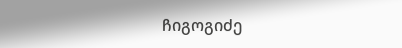ჩიგოგიძე